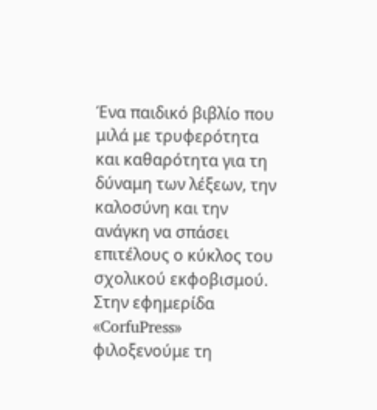Ένα παιδικό βιβλίο που μιλά με τρυφερότητα και καθαρότητα για τη δύναμη των λέξεων, την καλοσύνη και την ανάγκη να σπάσει επιτέλους ο κύκλος του σχολικού εκφοβισμού.
Στην εφημερίδα «CorfuPress» φιλοξενούμε τη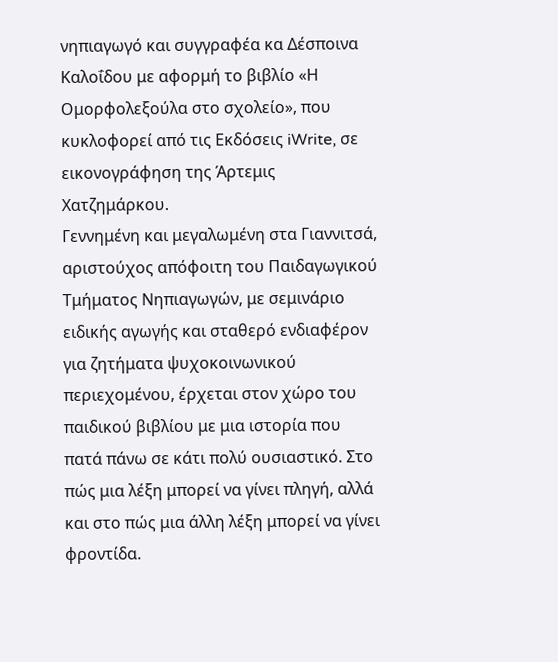νηπιαγωγό και συγγραφέα κα Δέσποινα Καλοΐδου με αφορμή το βιβλίο «Η Ομορφολεξούλα στο σχολείο», που κυκλοφορεί από τις Εκδόσεις iWrite, σε εικονογράφηση της Άρτεμις Χατζημάρκου.
Γεννημένη και μεγαλωμένη στα Γιαννιτσά, αριστούχος απόφοιτη του Παιδαγωγικού Τμήματος Νηπιαγωγών, με σεμινάριο ειδικής αγωγής και σταθερό ενδιαφέρον για ζητήματα ψυχοκοινωνικού περιεχομένου, έρχεται στον χώρο του παιδικού βιβλίου με μια ιστορία που πατά πάνω σε κάτι πολύ ουσιαστικό. Στο πώς μια λέξη μπορεί να γίνει πληγή, αλλά και στο πώς μια άλλη λέξη μπορεί να γίνει φροντίδα.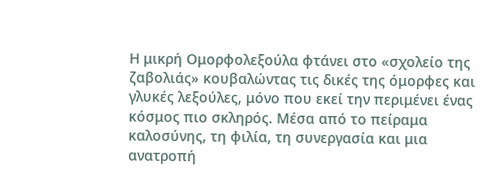Η μικρή Ομορφολεξούλα φτάνει στο «σχολείο της ζαβολιάς» κουβαλώντας τις δικές της όμορφες και γλυκές λεξούλες, μόνο που εκεί την περιμένει ένας κόσμος πιο σκληρός. Μέσα από το πείραμα καλοσύνης, τη φιλία, τη συνεργασία και μια ανατροπή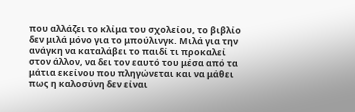που αλλάζει το κλίμα του σχολείου, το βιβλίο δεν μιλά μόνο για το μπούλινγκ. Μιλά για την ανάγκη να καταλάβει το παιδί τι προκαλεί στον άλλον, να δει τον εαυτό του μέσα από τα μάτια εκείνου που πληγώνεται και να μάθει πως η καλοσύνη δεν είναι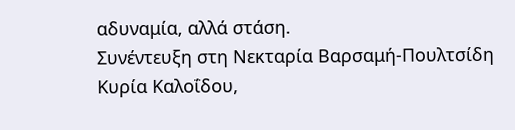αδυναμία, αλλά στάση.
Συνέντευξη στη Νεκταρία Βαρσαμή-Πουλτσίδη
Κυρία Καλοΐδου,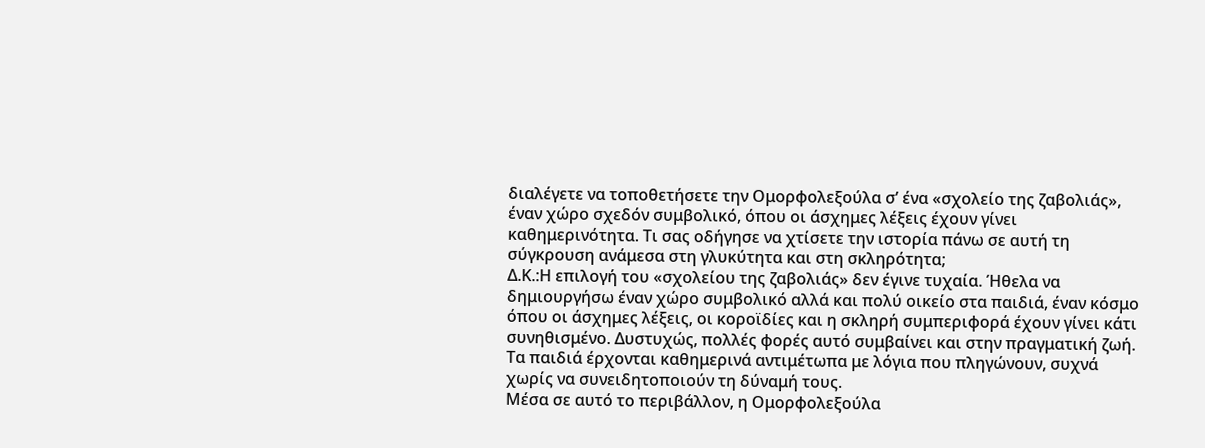διαλέγετε να τοποθετήσετε την Ομορφολεξούλα σ’ ένα «σχολείο της ζαβολιάς», έναν χώρο σχεδόν συμβολικό, όπου οι άσχημες λέξεις έχουν γίνει καθημερινότητα. Τι σας οδήγησε να χτίσετε την ιστορία πάνω σε αυτή τη σύγκρουση ανάμεσα στη γλυκύτητα και στη σκληρότητα;
Δ.Κ.:Η επιλογή του «σχολείου της ζαβολιάς» δεν έγινε τυχαία. Ήθελα να δημιουργήσω έναν χώρο συμβολικό αλλά και πολύ οικείο στα παιδιά, έναν κόσμο όπου οι άσχημες λέξεις, οι κοροϊδίες και η σκληρή συμπεριφορά έχουν γίνει κάτι συνηθισμένο. Δυστυχώς, πολλές φορές αυτό συμβαίνει και στην πραγματική ζωή. Τα παιδιά έρχονται καθημερινά αντιμέτωπα με λόγια που πληγώνουν, συχνά χωρίς να συνειδητοποιούν τη δύναμή τους.
Μέσα σε αυτό το περιβάλλον, η Ομορφολεξούλα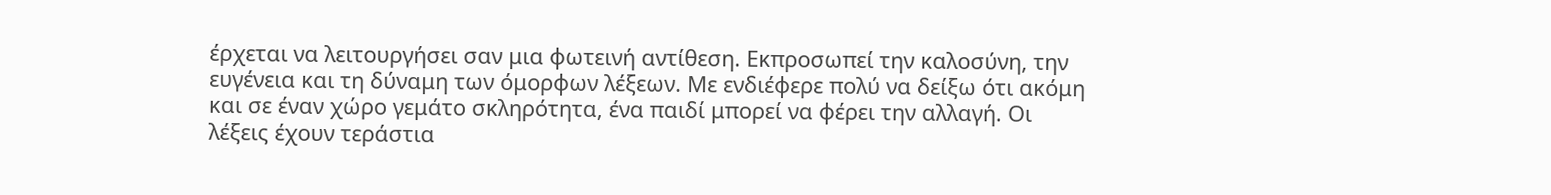έρχεται να λειτουργήσει σαν μια φωτεινή αντίθεση. Εκπροσωπεί την καλοσύνη, την ευγένεια και τη δύναμη των όμορφων λέξεων. Με ενδιέφερε πολύ να δείξω ότι ακόμη και σε έναν χώρο γεμάτο σκληρότητα, ένα παιδί μπορεί να φέρει την αλλαγή. Οι λέξεις έχουν τεράστια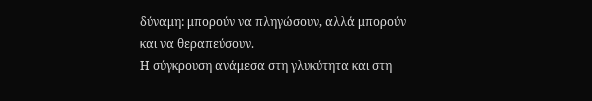δύναμη: μπορούν να πληγώσουν, αλλά μπορούν και να θεραπεύσουν.
Η σύγκρουση ανάμεσα στη γλυκύτητα και στη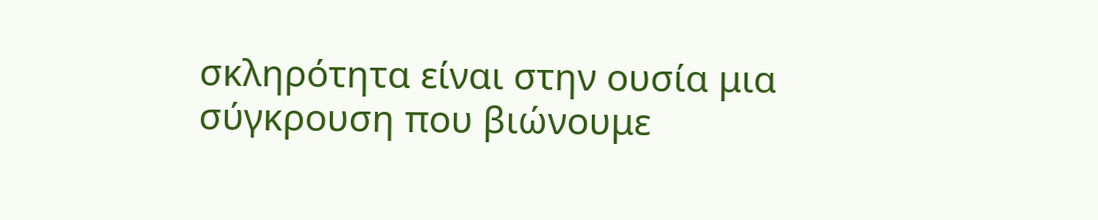σκληρότητα είναι στην ουσία μια σύγκρουση που βιώνουμε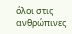όλοι στις ανθρώπινες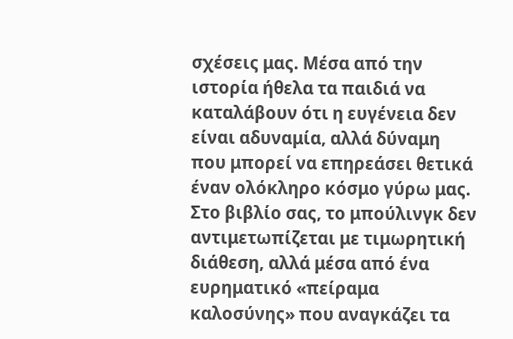σχέσεις μας. Μέσα από την ιστορία ήθελα τα παιδιά να καταλάβουν ότι η ευγένεια δεν είναι αδυναμία, αλλά δύναμη που μπορεί να επηρεάσει θετικά έναν ολόκληρο κόσμο γύρω μας.
Στο βιβλίο σας, το μπούλινγκ δεν αντιμετωπίζεται με τιμωρητική διάθεση, αλλά μέσα από ένα ευρηματικό «πείραμα καλοσύνης» που αναγκάζει τα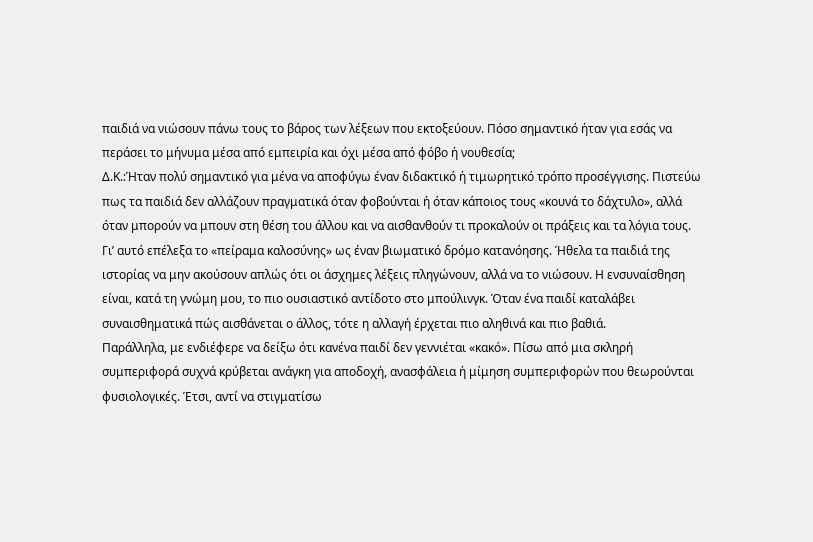παιδιά να νιώσουν πάνω τους το βάρος των λέξεων που εκτοξεύουν. Πόσο σημαντικό ήταν για εσάς να περάσει το μήνυμα μέσα από εμπειρία και όχι μέσα από φόβο ή νουθεσία;
Δ.Κ.:Ήταν πολύ σημαντικό για μένα να αποφύγω έναν διδακτικό ή τιμωρητικό τρόπο προσέγγισης. Πιστεύω πως τα παιδιά δεν αλλάζουν πραγματικά όταν φοβούνται ή όταν κάποιος τους «κουνά το δάχτυλο», αλλά όταν μπορούν να μπουν στη θέση του άλλου και να αισθανθούν τι προκαλούν οι πράξεις και τα λόγια τους.
Γι’ αυτό επέλεξα το «πείραμα καλοσύνης» ως έναν βιωματικό δρόμο κατανόησης. Ήθελα τα παιδιά της ιστορίας να μην ακούσουν απλώς ότι οι άσχημες λέξεις πληγώνουν, αλλά να το νιώσουν. Η ενσυναίσθηση είναι, κατά τη γνώμη μου, το πιο ουσιαστικό αντίδοτο στο μπούλινγκ. Όταν ένα παιδί καταλάβει συναισθηματικά πώς αισθάνεται ο άλλος, τότε η αλλαγή έρχεται πιο αληθινά και πιο βαθιά.
Παράλληλα, με ενδιέφερε να δείξω ότι κανένα παιδί δεν γεννιέται «κακό». Πίσω από μια σκληρή συμπεριφορά συχνά κρύβεται ανάγκη για αποδοχή, ανασφάλεια ή μίμηση συμπεριφορών που θεωρούνται φυσιολογικές. Έτσι, αντί να στιγματίσω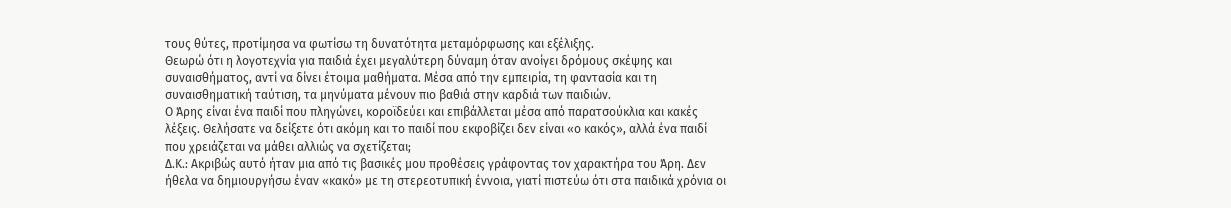τους θύτες, προτίμησα να φωτίσω τη δυνατότητα μεταμόρφωσης και εξέλιξης.
Θεωρώ ότι η λογοτεχνία για παιδιά έχει μεγαλύτερη δύναμη όταν ανοίγει δρόμους σκέψης και συναισθήματος, αντί να δίνει έτοιμα μαθήματα. Μέσα από την εμπειρία, τη φαντασία και τη συναισθηματική ταύτιση, τα μηνύματα μένουν πιο βαθιά στην καρδιά των παιδιών.
Ο Άρης είναι ένα παιδί που πληγώνει, κοροϊδεύει και επιβάλλεται μέσα από παρατσούκλια και κακές λέξεις. Θελήσατε να δείξετε ότι ακόμη και το παιδί που εκφοβίζει δεν είναι «ο κακός», αλλά ένα παιδί που χρειάζεται να μάθει αλλιώς να σχετίζεται;
Δ.Κ.: Ακριβώς αυτό ήταν μια από τις βασικές μου προθέσεις γράφοντας τον χαρακτήρα του Άρη. Δεν ήθελα να δημιουργήσω έναν «κακό» με τη στερεοτυπική έννοια, γιατί πιστεύω ότι στα παιδικά χρόνια οι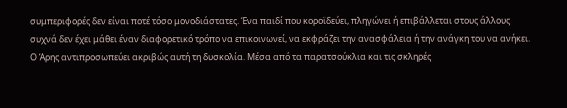συμπεριφορές δεν είναι ποτέ τόσο μονοδιάστατες. Ένα παιδί που κοροϊδεύει, πληγώνει ή επιβάλλεται στους άλλους συχνά δεν έχει μάθει έναν διαφορετικό τρόπο να επικοινωνεί, να εκφράζει την ανασφάλεια ή την ανάγκη του να ανήκει.
Ο Άρης αντιπροσωπεύει ακριβώς αυτή τη δυσκολία. Μέσα από τα παρατσούκλια και τις σκληρές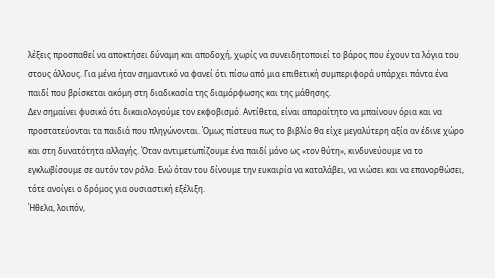λέξεις προσπαθεί να αποκτήσει δύναμη και αποδοχή, χωρίς να συνειδητοποιεί το βάρος που έχουν τα λόγια του στους άλλους. Για μένα ήταν σημαντικό να φανεί ότι πίσω από μια επιθετική συμπεριφορά υπάρχει πάντα ένα παιδί που βρίσκεται ακόμη στη διαδικασία της διαμόρφωσης και της μάθησης.
Δεν σημαίνει φυσικά ότι δικαιολογούμε τον εκφοβισμό. Αντίθετα, είναι απαραίτητο να μπαίνουν όρια και να προστατεύονται τα παιδιά που πληγώνονται. Όμως πίστευα πως το βιβλίο θα είχε μεγαλύτερη αξία αν έδινε χώρο και στη δυνατότητα αλλαγής. Όταν αντιμετωπίζουμε ένα παιδί μόνο ως «τον θύτη», κινδυνεύουμε να το εγκλωβίσουμε σε αυτόν τον ρόλο. Ενώ όταν του δίνουμε την ευκαιρία να καταλάβει, να νιώσει και να επανορθώσει, τότε ανοίγει ο δρόμος για ουσιαστική εξέλιξη.
Ήθελα, λοιπόν,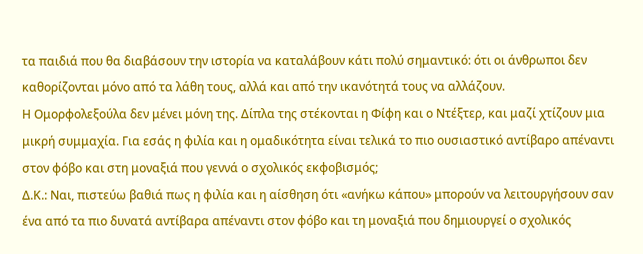τα παιδιά που θα διαβάσουν την ιστορία να καταλάβουν κάτι πολύ σημαντικό: ότι οι άνθρωποι δεν καθορίζονται μόνο από τα λάθη τους, αλλά και από την ικανότητά τους να αλλάζουν.
Η Ομορφολεξούλα δεν μένει μόνη της. Δίπλα της στέκονται η Φίφη και ο Ντέξτερ, και μαζί χτίζουν μια μικρή συμμαχία. Για εσάς η φιλία και η ομαδικότητα είναι τελικά το πιο ουσιαστικό αντίβαρο απέναντι στον φόβο και στη μοναξιά που γεννά ο σχολικός εκφοβισμός;
Δ.Κ.: Ναι, πιστεύω βαθιά πως η φιλία και η αίσθηση ότι «ανήκω κάπου» μπορούν να λειτουργήσουν σαν ένα από τα πιο δυνατά αντίβαρα απέναντι στον φόβο και τη μοναξιά που δημιουργεί ο σχολικός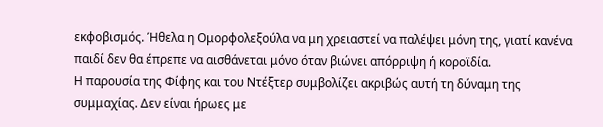εκφοβισμός. Ήθελα η Ομορφολεξούλα να μη χρειαστεί να παλέψει μόνη της, γιατί κανένα παιδί δεν θα έπρεπε να αισθάνεται μόνο όταν βιώνει απόρριψη ή κοροϊδία.
Η παρουσία της Φίφης και του Ντέξτερ συμβολίζει ακριβώς αυτή τη δύναμη της συμμαχίας. Δεν είναι ήρωες με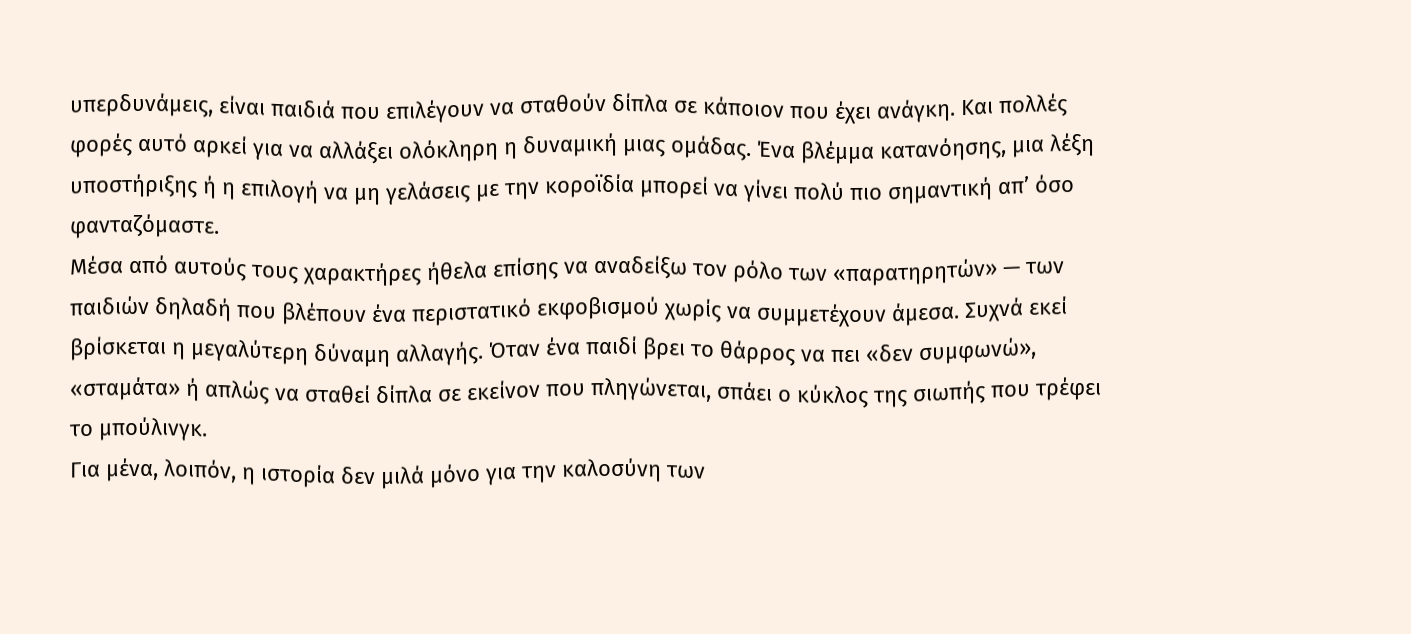υπερδυνάμεις, είναι παιδιά που επιλέγουν να σταθούν δίπλα σε κάποιον που έχει ανάγκη. Και πολλές φορές αυτό αρκεί για να αλλάξει ολόκληρη η δυναμική μιας ομάδας. Ένα βλέμμα κατανόησης, μια λέξη υποστήριξης ή η επιλογή να μη γελάσεις με την κοροϊδία μπορεί να γίνει πολύ πιο σημαντική απ’ όσο φανταζόμαστε.
Μέσα από αυτούς τους χαρακτήρες ήθελα επίσης να αναδείξω τον ρόλο των «παρατηρητών» — των παιδιών δηλαδή που βλέπουν ένα περιστατικό εκφοβισμού χωρίς να συμμετέχουν άμεσα. Συχνά εκεί βρίσκεται η μεγαλύτερη δύναμη αλλαγής. Όταν ένα παιδί βρει το θάρρος να πει «δεν συμφωνώ», «σταμάτα» ή απλώς να σταθεί δίπλα σε εκείνον που πληγώνεται, σπάει ο κύκλος της σιωπής που τρέφει το μπούλινγκ.
Για μένα, λοιπόν, η ιστορία δεν μιλά μόνο για την καλοσύνη των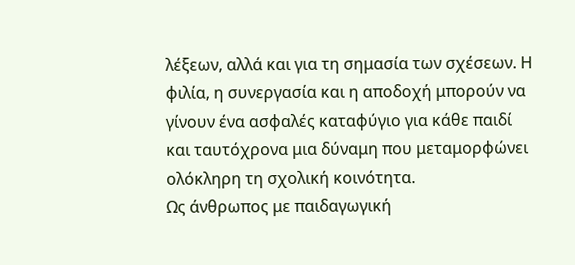λέξεων, αλλά και για τη σημασία των σχέσεων. Η φιλία, η συνεργασία και η αποδοχή μπορούν να γίνουν ένα ασφαλές καταφύγιο για κάθε παιδί και ταυτόχρονα μια δύναμη που μεταμορφώνει ολόκληρη τη σχολική κοινότητα.
Ως άνθρωπος με παιδαγωγική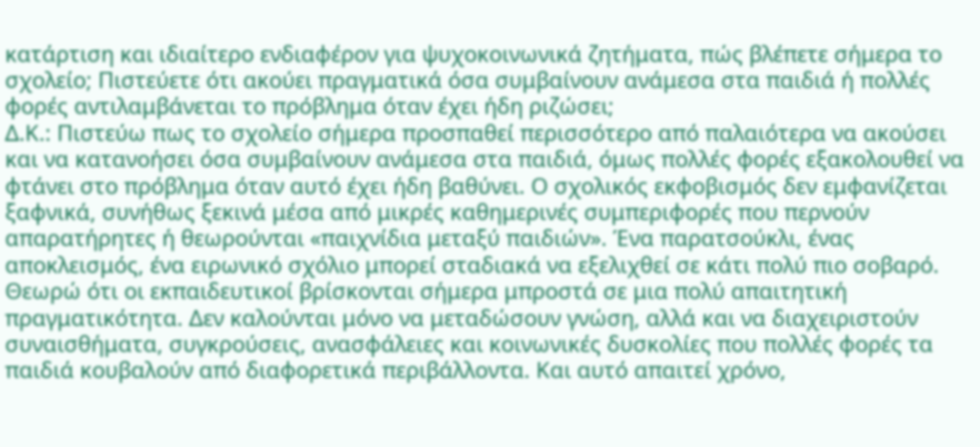κατάρτιση και ιδιαίτερο ενδιαφέρον για ψυχοκοινωνικά ζητήματα, πώς βλέπετε σήμερα το σχολείο; Πιστεύετε ότι ακούει πραγματικά όσα συμβαίνουν ανάμεσα στα παιδιά ή πολλές φορές αντιλαμβάνεται το πρόβλημα όταν έχει ήδη ριζώσει;
Δ.Κ.: Πιστεύω πως το σχολείο σήμερα προσπαθεί περισσότερο από παλαιότερα να ακούσει και να κατανοήσει όσα συμβαίνουν ανάμεσα στα παιδιά, όμως πολλές φορές εξακολουθεί να φτάνει στο πρόβλημα όταν αυτό έχει ήδη βαθύνει. Ο σχολικός εκφοβισμός δεν εμφανίζεται ξαφνικά, συνήθως ξεκινά μέσα από μικρές καθημερινές συμπεριφορές που περνούν απαρατήρητες ή θεωρούνται «παιχνίδια μεταξύ παιδιών». Ένα παρατσούκλι, ένας αποκλεισμός, ένα ειρωνικό σχόλιο μπορεί σταδιακά να εξελιχθεί σε κάτι πολύ πιο σοβαρό.
Θεωρώ ότι οι εκπαιδευτικοί βρίσκονται σήμερα μπροστά σε μια πολύ απαιτητική πραγματικότητα. Δεν καλούνται μόνο να μεταδώσουν γνώση, αλλά και να διαχειριστούν συναισθήματα, συγκρούσεις, ανασφάλειες και κοινωνικές δυσκολίες που πολλές φορές τα παιδιά κουβαλούν από διαφορετικά περιβάλλοντα. Και αυτό απαιτεί χρόνο,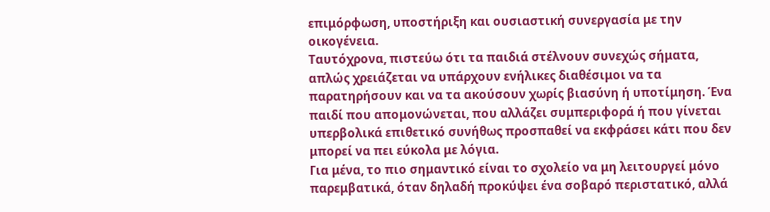επιμόρφωση, υποστήριξη και ουσιαστική συνεργασία με την οικογένεια.
Ταυτόχρονα, πιστεύω ότι τα παιδιά στέλνουν συνεχώς σήματα, απλώς χρειάζεται να υπάρχουν ενήλικες διαθέσιμοι να τα παρατηρήσουν και να τα ακούσουν χωρίς βιασύνη ή υποτίμηση. Ένα παιδί που απομονώνεται, που αλλάζει συμπεριφορά ή που γίνεται υπερβολικά επιθετικό συνήθως προσπαθεί να εκφράσει κάτι που δεν μπορεί να πει εύκολα με λόγια.
Για μένα, το πιο σημαντικό είναι το σχολείο να μη λειτουργεί μόνο παρεμβατικά, όταν δηλαδή προκύψει ένα σοβαρό περιστατικό, αλλά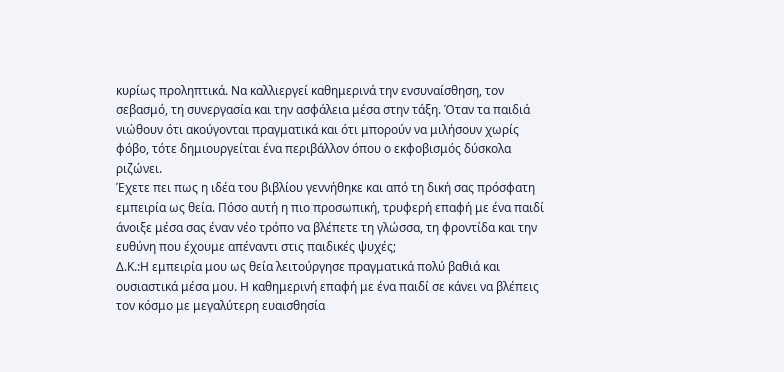κυρίως προληπτικά. Να καλλιεργεί καθημερινά την ενσυναίσθηση, τον σεβασμό, τη συνεργασία και την ασφάλεια μέσα στην τάξη. Όταν τα παιδιά νιώθουν ότι ακούγονται πραγματικά και ότι μπορούν να μιλήσουν χωρίς φόβο, τότε δημιουργείται ένα περιβάλλον όπου ο εκφοβισμός δύσκολα ριζώνει.
Έχετε πει πως η ιδέα του βιβλίου γεννήθηκε και από τη δική σας πρόσφατη εμπειρία ως θεία. Πόσο αυτή η πιο προσωπική, τρυφερή επαφή με ένα παιδί άνοιξε μέσα σας έναν νέο τρόπο να βλέπετε τη γλώσσα, τη φροντίδα και την ευθύνη που έχουμε απέναντι στις παιδικές ψυχές;
Δ.Κ.:Η εμπειρία μου ως θεία λειτούργησε πραγματικά πολύ βαθιά και ουσιαστικά μέσα μου. Η καθημερινή επαφή με ένα παιδί σε κάνει να βλέπεις τον κόσμο με μεγαλύτερη ευαισθησία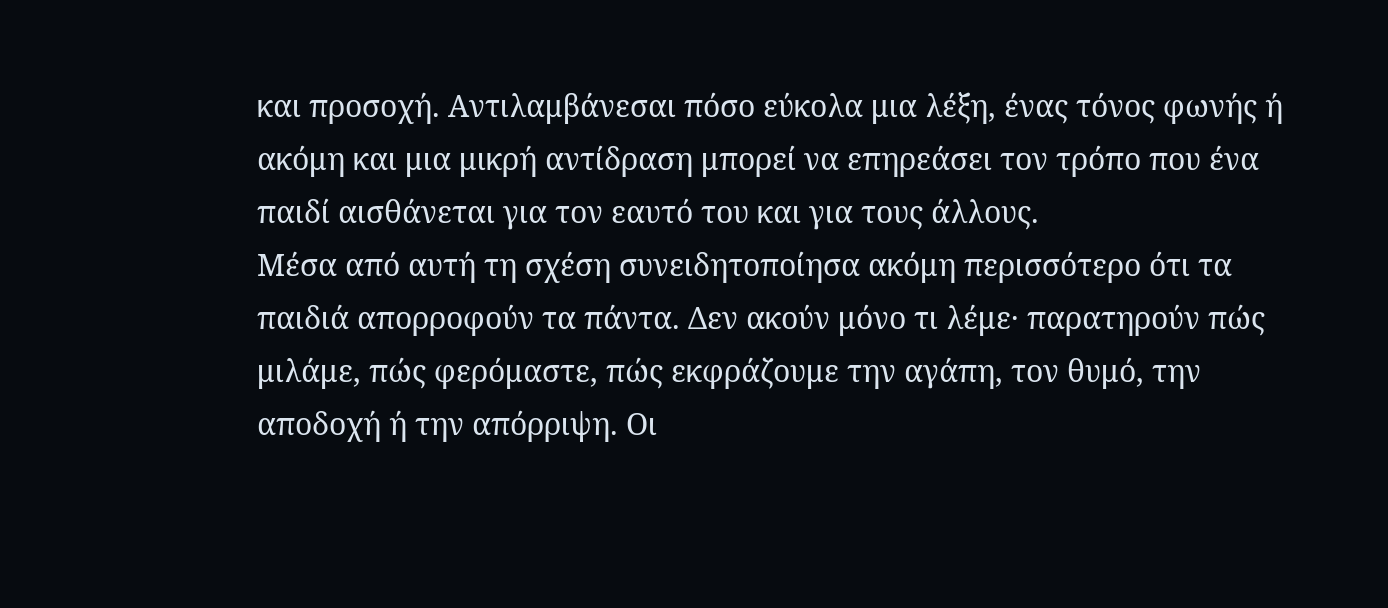και προσοχή. Αντιλαμβάνεσαι πόσο εύκολα μια λέξη, ένας τόνος φωνής ή ακόμη και μια μικρή αντίδραση μπορεί να επηρεάσει τον τρόπο που ένα παιδί αισθάνεται για τον εαυτό του και για τους άλλους.
Μέσα από αυτή τη σχέση συνειδητοποίησα ακόμη περισσότερο ότι τα παιδιά απορροφούν τα πάντα. Δεν ακούν μόνο τι λέμε· παρατηρούν πώς μιλάμε, πώς φερόμαστε, πώς εκφράζουμε την αγάπη, τον θυμό, την αποδοχή ή την απόρριψη. Οι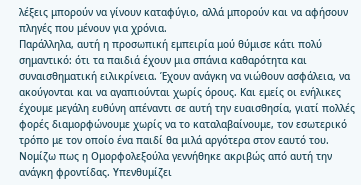λέξεις μπορούν να γίνουν καταφύγιο, αλλά μπορούν και να αφήσουν πληγές που μένουν για χρόνια.
Παράλληλα, αυτή η προσωπική εμπειρία μού θύμισε κάτι πολύ σημαντικό: ότι τα παιδιά έχουν μια σπάνια καθαρότητα και συναισθηματική ειλικρίνεια. Έχουν ανάγκη να νιώθουν ασφάλεια, να ακούγονται και να αγαπιούνται χωρίς όρους. Και εμείς οι ενήλικες έχουμε μεγάλη ευθύνη απέναντι σε αυτή την ευαισθησία, γιατί πολλές φορές διαμορφώνουμε χωρίς να το καταλαβαίνουμε, τον εσωτερικό τρόπο με τον οποίο ένα παιδί θα μιλά αργότερα στον εαυτό του.
Νομίζω πως η Ομορφολεξούλα γεννήθηκε ακριβώς από αυτή την ανάγκη φροντίδας. Υπενθυμίζει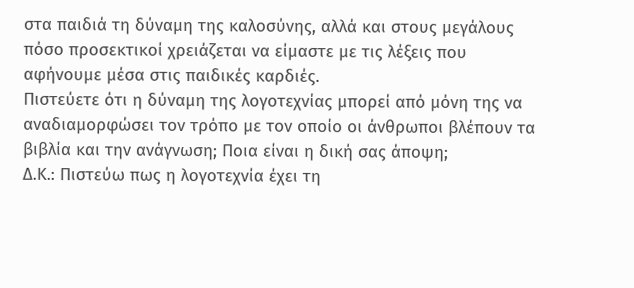στα παιδιά τη δύναμη της καλοσύνης, αλλά και στους μεγάλους πόσο προσεκτικοί χρειάζεται να είμαστε με τις λέξεις που αφήνουμε μέσα στις παιδικές καρδιές.
Πιστεύετε ότι η δύναμη της λογοτεχνίας μπορεί από μόνη της να αναδιαμορφώσει τον τρόπο με τον οποίο οι άνθρωποι βλέπουν τα βιβλία και την ανάγνωση; Ποια είναι η δική σας άποψη;
Δ.Κ.: Πιστεύω πως η λογοτεχνία έχει τη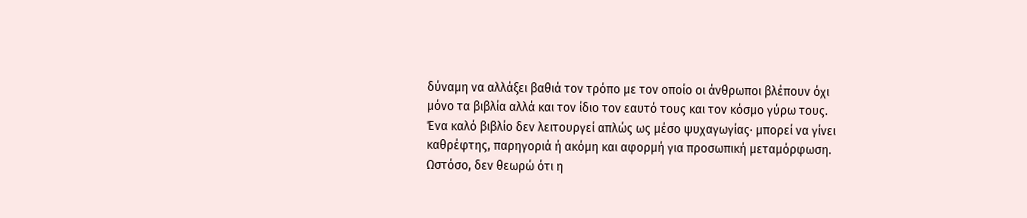δύναμη να αλλάξει βαθιά τον τρόπο με τον οποίο οι άνθρωποι βλέπουν όχι μόνο τα βιβλία αλλά και τον ίδιο τον εαυτό τους και τον κόσμο γύρω τους. Ένα καλό βιβλίο δεν λειτουργεί απλώς ως μέσο ψυχαγωγίας· μπορεί να γίνει καθρέφτης, παρηγοριά ή ακόμη και αφορμή για προσωπική μεταμόρφωση.
Ωστόσο, δεν θεωρώ ότι η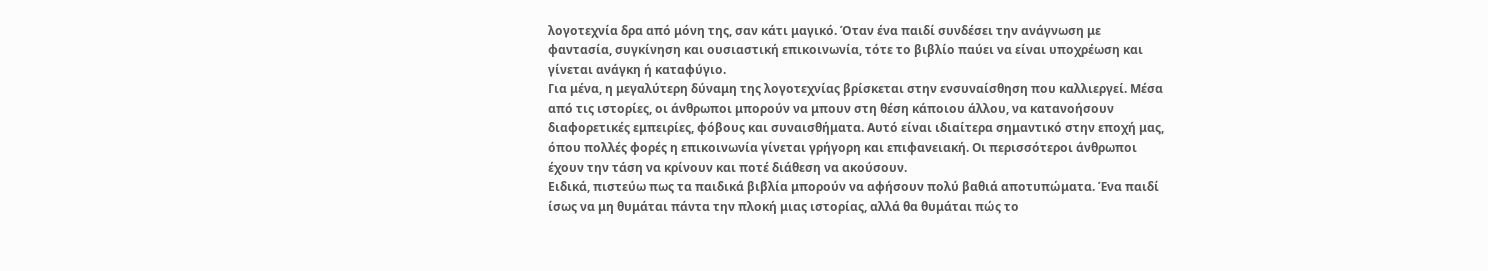λογοτεχνία δρα από μόνη της, σαν κάτι μαγικό. Όταν ένα παιδί συνδέσει την ανάγνωση με φαντασία, συγκίνηση και ουσιαστική επικοινωνία, τότε το βιβλίο παύει να είναι υποχρέωση και γίνεται ανάγκη ή καταφύγιο.
Για μένα, η μεγαλύτερη δύναμη της λογοτεχνίας βρίσκεται στην ενσυναίσθηση που καλλιεργεί. Μέσα από τις ιστορίες, οι άνθρωποι μπορούν να μπουν στη θέση κάποιου άλλου, να κατανοήσουν διαφορετικές εμπειρίες, φόβους και συναισθήματα. Αυτό είναι ιδιαίτερα σημαντικό στην εποχή μας, όπου πολλές φορές η επικοινωνία γίνεται γρήγορη και επιφανειακή. Οι περισσότεροι άνθρωποι έχουν την τάση να κρίνουν και ποτέ διάθεση να ακούσουν.
Ειδικά, πιστεύω πως τα παιδικά βιβλία μπορούν να αφήσουν πολύ βαθιά αποτυπώματα. Ένα παιδί ίσως να μη θυμάται πάντα την πλοκή μιας ιστορίας, αλλά θα θυμάται πώς το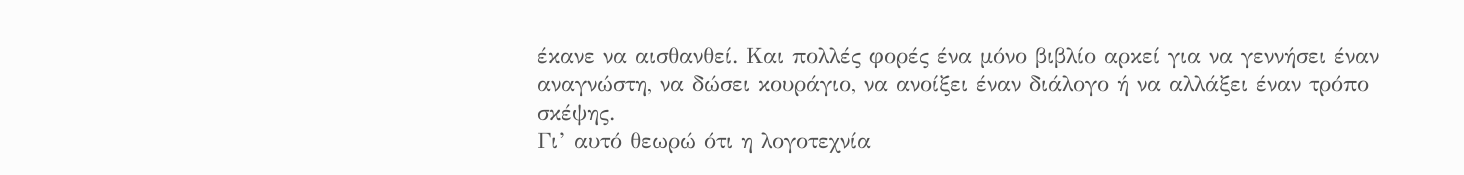έκανε να αισθανθεί. Και πολλές φορές ένα μόνο βιβλίο αρκεί για να γεννήσει έναν αναγνώστη, να δώσει κουράγιο, να ανοίξει έναν διάλογο ή να αλλάξει έναν τρόπο σκέψης.
Γι’ αυτό θεωρώ ότι η λογοτεχνία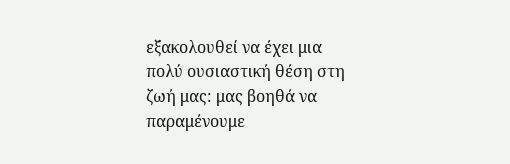εξακολουθεί να έχει μια πολύ ουσιαστική θέση στη ζωή μας: μας βοηθά να παραμένουμε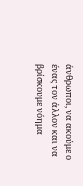άνθρωποι, να ακούμε ο ένας τον άλλον και να βρίσκουμε νόημα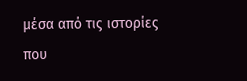μέσα από τις ιστορίες που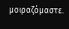μοιραζόμαστε.